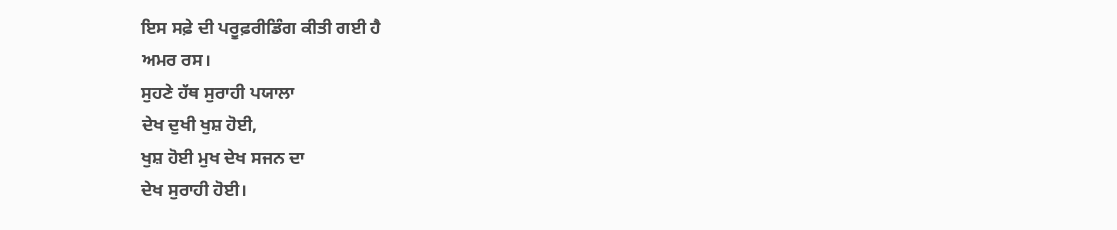ਇਸ ਸਫ਼ੇ ਦੀ ਪਰੂਫ਼ਰੀਡਿੰਗ ਕੀਤੀ ਗਈ ਹੈ
ਅਮਰ ਰਸ।
ਸੁਹਣੇ ਹੱਥ ਸੁਰਾਹੀ ਪਯਾਲਾ
ਦੇਖ ਦੁਖੀ ਖੁਸ਼ ਹੋਈ,
ਖੁਸ਼ ਹੋਈ ਮੁਖ ਦੇਖ ਸਜਨ ਦਾ
ਦੇਖ ਸੁਰਾਹੀ ਹੋਈ।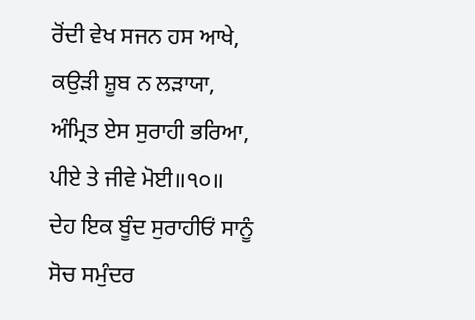ਰੋਂਦੀ ਵੇਖ ਸਜਨ ਹਸ ਆਖੇ,
ਕਉੜੀ ਸ਼ੂਬ ਨ ਲੜਾਯਾ,
ਅੰਮ੍ਰਿਤ ਏਸ ਸੁਰਾਹੀ ਭਰਿਆ,
ਪੀਏ ਤੇ ਜੀਵੇ ਮੋਈ॥੧੦॥
ਦੇਹ ਇਕ ਬੂੰਦ ਸੁਰਾਹੀਓਂ ਸਾਨੂੰ
ਸੋਚ ਸਮੁੰਦਰ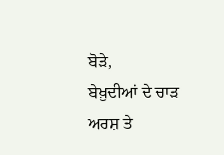ਬੋੜੇ,
ਬੇਖ਼ੁਦੀਆਂ ਦੇ ਚਾੜ ਅਰਸ਼ ਤੇ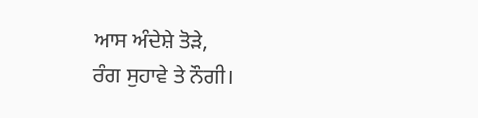ਆਸ ਅੰਦੇਸ਼ੇ ਤੋੜੇ,
ਰੰਗ ਸੁਹਾਵੇ ਤੇ ਨੌਗੀ।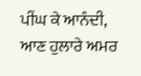ਪੀਂਘ ਕੇ ਆਨੰਦੀ,
ਆਣ ਹੁਲਾਰੇ ਅਮਰ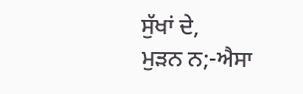ਸੁੱਖਾਂ ਦੇ,
ਮੁੜਨ ਨ;-ਐਸਾ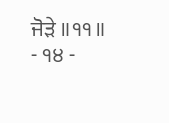ਜੋੜੇ ॥੧੧॥
- ੧੪ -